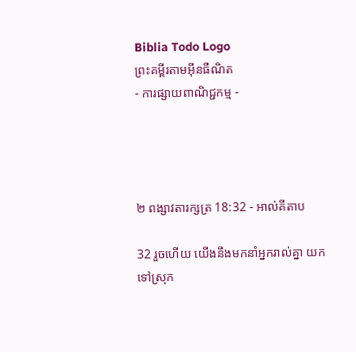Biblia Todo Logo
ព្រះគម្ពីរតាមអ៊ីនធឺណិត
- ការផ្សាយពាណិជ្ជកម្ម -




២ ពង្សាវ‌តារ‌ក្សត្រ 18:32 - អាល់គីតាប

32 រួចហើយ យើងនឹងមកនាំអ្នករាល់គ្នា យកទៅស្រុក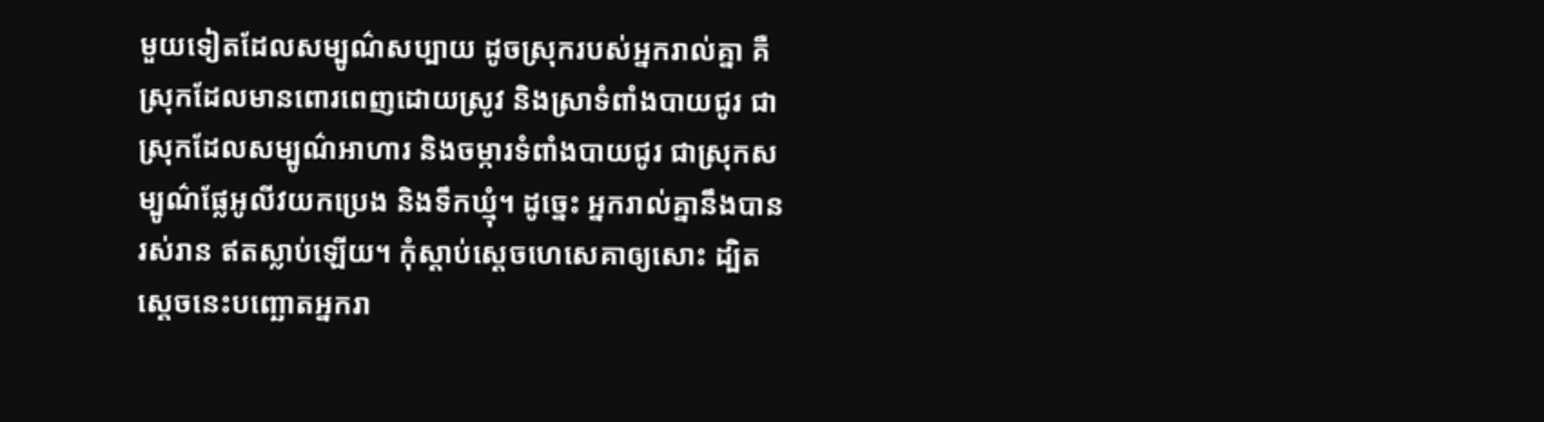មួយទៀតដែលសម្បូណ៌សប្បាយ ដូចស្រុករបស់អ្នករាល់គ្នា គឺស្រុកដែលមានពោរ‌ពេញដោយស្រូវ និងស្រាទំពាំង‌បាយ‌ជូរ ជាស្រុកដែលសម្បូណ៌អាហារ និងចម្ការទំពាំង‌បាយ‌ជូរ ជាស្រុកសម្បូណ៌ផ្លែអូលីវយកប្រេង និងទឹកឃ្មុំ។ ដូច្នេះ អ្នករាល់គ្នានឹងបានរស់រាន ឥតស្លាប់ឡើយ។ កុំស្តាប់ស្តេចហេ‌សេគាឲ្យសោះ ដ្បិតស្តេចនេះបញ្ឆោតអ្នករា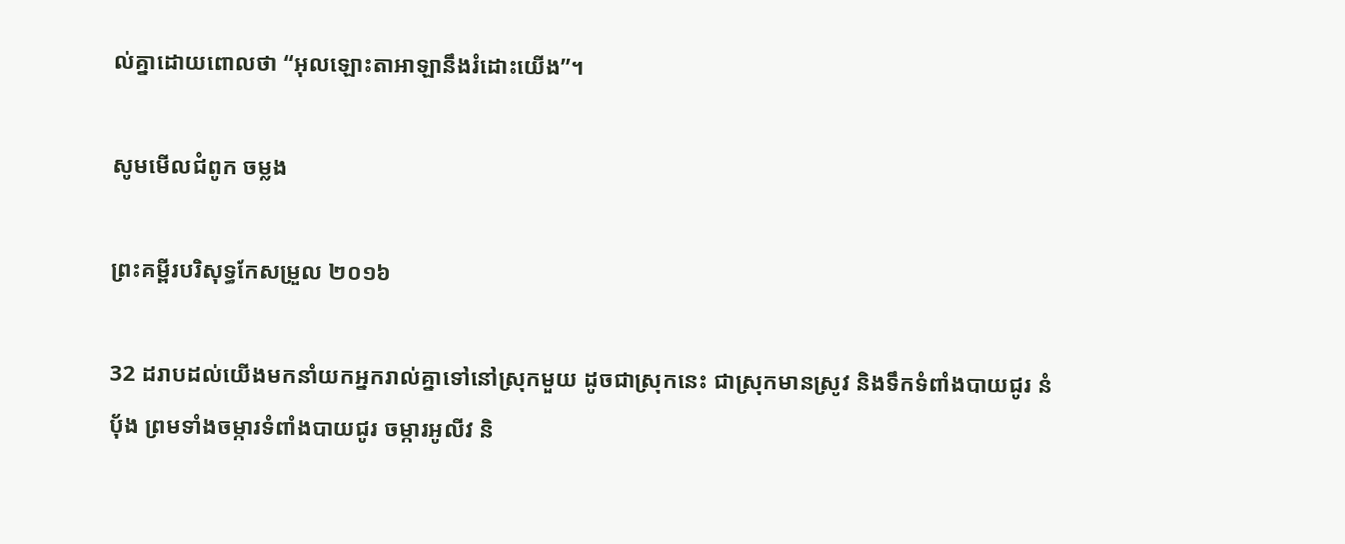ល់គ្នាដោយពោលថា “អុលឡោះ‌តាអាឡានឹងរំដោះយើង”។

សូមមើលជំពូក ចម្លង

ព្រះគម្ពីរបរិសុទ្ធកែសម្រួល ២០១៦

32 ដរាបដល់យើងមកនាំយកអ្នករាល់គ្នាទៅនៅស្រុកមួយ ដូចជាស្រុកនេះ ជាស្រុកមានស្រូវ និងទឹកទំពាំង‌បាយ‌ជូរ នំបុ័ង ព្រមទាំងចម្ការទំពាំង‌បាយ‌ជូរ ចម្ការអូលីវ និ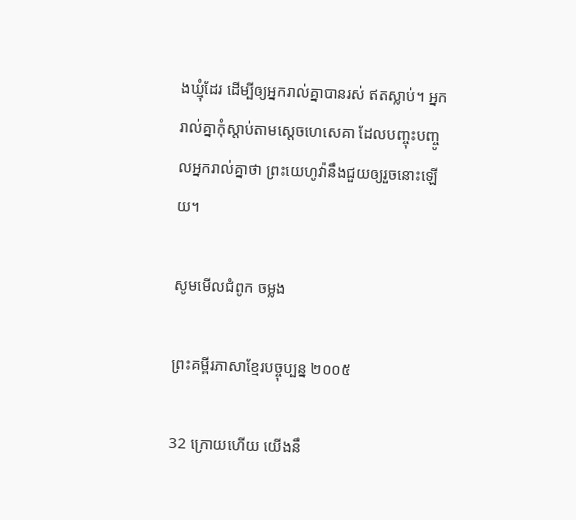ងឃ្មុំដែរ ដើម្បីឲ្យអ្នករាល់គ្នាបានរស់ ឥតស្លាប់។ អ្នករាល់គ្នាកុំស្តាប់តាមស្ដេចហេ‌សេ‌គា ដែលបញ្ចុះបញ្ចូលអ្នករាល់គ្នាថា ព្រះ‌យេហូវ៉ានឹងជួយឲ្យរួចនោះឡើយ។

សូមមើលជំពូក ចម្លង

ព្រះគម្ពីរភាសាខ្មែរបច្ចុប្បន្ន ២០០៥

32 ក្រោយហើយ យើងនឹ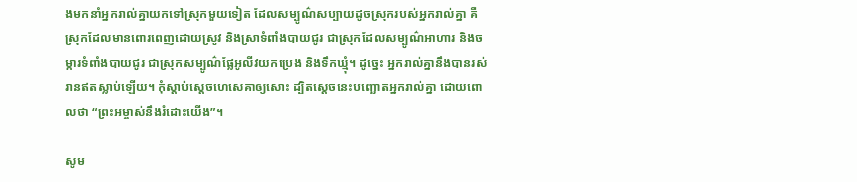ងមកនាំអ្នករាល់គ្នាយកទៅស្រុកមួយទៀត ដែលសម្បូណ៌សប្បាយដូចស្រុករបស់អ្នករាល់គ្នា គឺស្រុកដែលមានពោរ‌ពេញដោយស្រូវ និងស្រាទំពាំង‌បាយជូរ ជាស្រុកដែលសម្បូណ៌អាហារ និងចម្ការទំពាំង‌បាយជូរ ជាស្រុកសម្បូណ៌ផ្លែអូលីវយកប្រេង និងទឹកឃ្មុំ។ ដូច្នេះ អ្នករាល់គ្នានឹងបានរស់រានឥតស្លាប់ឡើយ។ កុំស្ដាប់ស្ដេចហេ‌សេគាឲ្យសោះ ដ្បិតស្ដេចនេះបញ្ឆោតអ្នករាល់គ្នា ដោយពោលថា “ព្រះ‌អម្ចាស់នឹងរំដោះយើង”។

សូម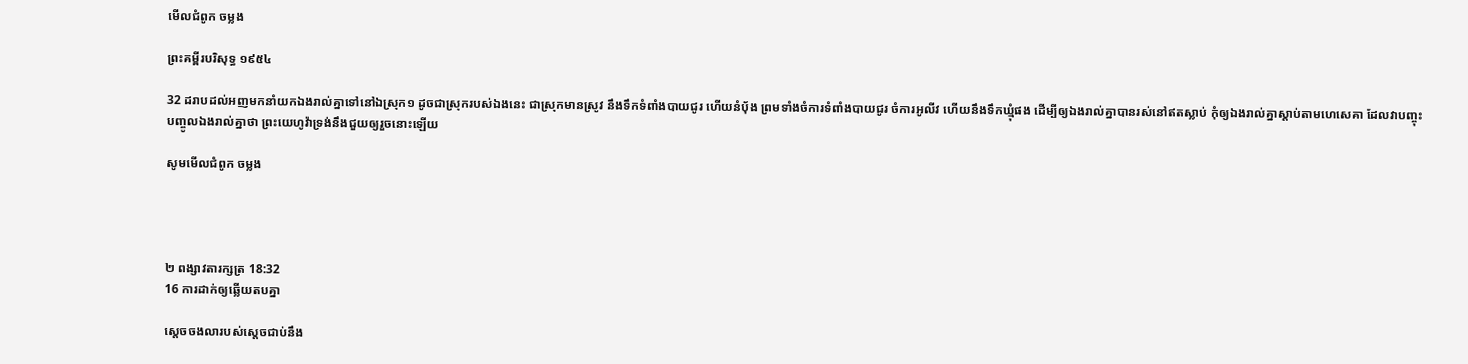មើលជំពូក ចម្លង

ព្រះគម្ពីរបរិសុទ្ធ ១៩៥៤

32 ដរាបដល់អញមកនាំយកឯងរាល់គ្នាទៅនៅឯស្រុក១ ដូចជាស្រុករបស់ឯងនេះ ជាស្រុកមានស្រូវ នឹងទឹកទំពាំង‌បាយ‌ជូរ ហើយនំបុ័ង ព្រមទាំងចំការទំពាំង‌បាយ‌ជូរ ចំការអូលីវ ហើយនឹងទឹកឃ្មុំផង ដើម្បីឲ្យឯងរាល់គ្នាបានរស់នៅឥតស្លាប់ កុំឲ្យឯងរាល់គ្នាស្តាប់តាមហេសេគា ដែលវាបញ្ចុះបញ្ចូលឯងរាល់គ្នាថា ព្រះ‌យេហូវ៉ាទ្រង់នឹងជួយឲ្យរួចនោះឡើយ

សូមមើលជំពូក ចម្លង




២ ពង្សាវ‌តារ‌ក្សត្រ 18:32
16 ការដាក់ឲ្យឆ្លើយតបគ្នា

ស្តេចចងលារបស់ស្តេចជាប់នឹង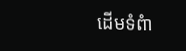ដើមទំពំា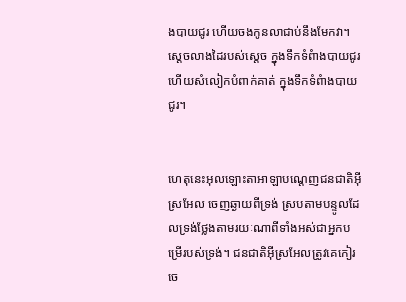ងបាយជូរ ហើយចងកូនលាជាប់នឹងមែកវា។ ស្តេចលាងដៃរបស់ស្តេច ក្នុងទឹកទំពំាងបាយជូរ ហើយសំលៀកបំពាក់គាត់ ក្នុងទឹកទំពំាងបាយជូរ។


ហេតុនេះអុលឡោះ‌តាអាឡាបណ្តេញជន‌ជាតិអ៊ីស្រ‌អែល ចេញឆ្ងាយពីទ្រង់ ស្របតាមបន្ទូលដែលទ្រង់ថ្លែងតាមរយៈណាពីទាំងអស់ជាអ្នកបម្រើរបស់ទ្រង់។ ជន‌ជាតិអ៊ីស្រ‌អែលត្រូវគេកៀរ ចេ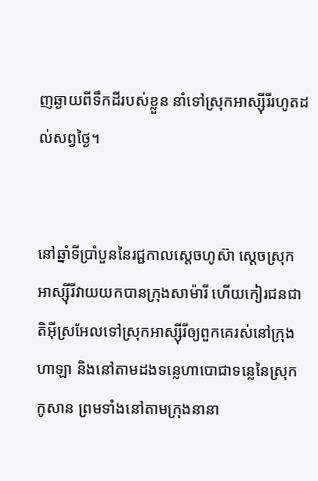ញឆ្ងាយពីទឹកដីរបស់ខ្លួន នាំទៅស្រុកអាស្ស៊ីរីរហូតដល់សព្វថ្ងៃ។


នៅឆ្នាំទីប្រាំបួននៃរជ្ជកាលស្តេចហូស៊ា ស្តេចស្រុកអាស្ស៊ីរីវាយយកបានក្រុងសាម៉ារី ហើយកៀរជន‌ជាតិអ៊ីស្រ‌អែលទៅស្រុកអាស្ស៊ីរីឲ្យពួកគេរស់នៅក្រុងហាឡា និងនៅតាមដងទន្លេហាបោជាទន្លេនៃស្រុកកូសាន ព្រមទាំងនៅតាមក្រុងនានា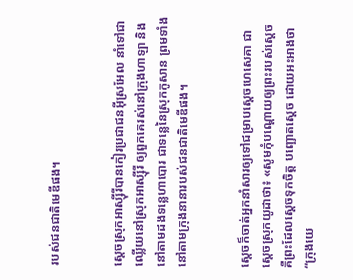របស់ជន‌ជាតិមេឌីផង។


ស្តេចស្រុកអាស្ស៊ី‌រីបានកៀរប្រជា‌ជនអ៊ីស្រ‌អែល នាំទៅជាឈ្លើយនៅស្រុកអាស្ស៊ី‌រី ឲ្យពួកគេរស់នៅក្រុងហាឡា និងនៅតាមដងទន្លេហាបោរ ជាទន្លេនៃស្រុកកូសាន ព្រមទាំងនៅតាមក្រុងនានារបស់ជន‌ជាតិមេឌីផង។


ស្តេចក៏ចាត់អ្នកនាំសារឲ្យទៅជម្រាបស្តេចហេ‌សេគា ជាស្តេចស្រុកយូដាថា៖ «សូមកុំបណ្តោយឲ្យព្រះរបស់ស្តេច គឺព្រះដែលស្តេចទុកចិត្ត បញ្ឆោតស្តេច ដោយអះ‌អាងថា “ក្រុងយេ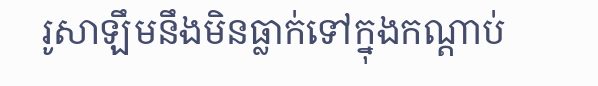រូ‌សាឡឹមនឹងមិនធ្លាក់ទៅក្នុងកណ្តាប់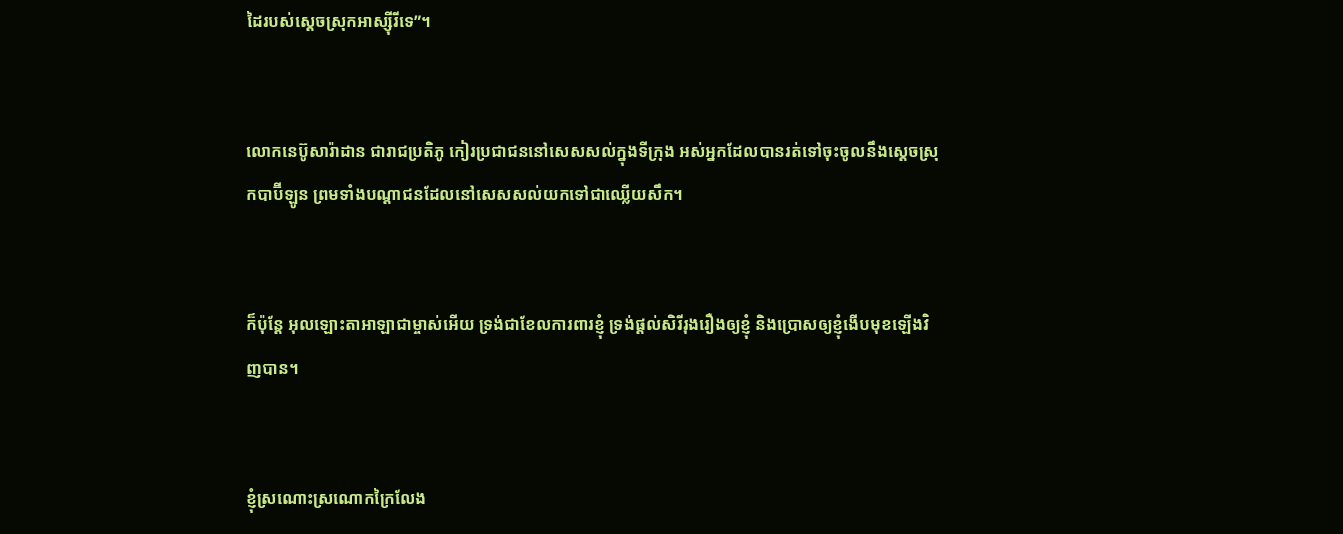ដៃរបស់ស្តេចស្រុកអាស្ស៊ី‌រីទេ”។


លោកនេប៊ូ‌សារ៉ា‌ដាន ជារាជ‌ប្រតិ‌ភូ កៀរប្រជា‌ជននៅសេស‌សល់ក្នុងទី‌ក្រុង អស់អ្នកដែលបានរត់ទៅចុះចូលនឹងស្តេចស្រុកបាប៊ី‌ឡូន ព្រមទាំងបណ្តា‌ជនដែលនៅសេស‌សល់យកទៅជាឈ្លើយសឹក។


ក៏ប៉ុន្តែ អុលឡោះ‌តាអាឡាជាម្ចាស់អើយ ទ្រង់ជាខែលការពារខ្ញុំ ទ្រង់ផ្តល់សិរីរុងរឿងឲ្យខ្ញុំ និងប្រោសឲ្យខ្ញុំងើបមុខឡើងវិញបាន។


ខ្ញុំស្រណោះ‌ស្រណោកក្រៃ‌លែង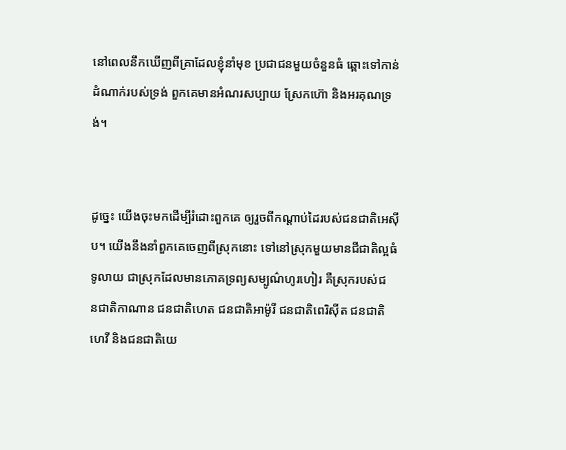នៅពេលនឹកឃើញពីគ្រាដែលខ្ញុំនាំមុខ ប្រជា‌ជនមួយចំនួនធំ ឆ្ពោះទៅកាន់ដំណាក់របស់ទ្រង់ ពួកគេមានអំណរសប្បាយ ស្រែកហ៊ោ និងអរគុណទ្រង់។


ដូច្នេះ យើងចុះមកដើម្បីរំដោះពួកគេ ឲ្យរួចពីកណ្ដាប់ដៃរបស់ជន‌ជាតិអេស៊ីប។ យើងនឹងនាំពួកគេចេញពីស្រុកនោះ ទៅនៅស្រុកមួយមានជីជាតិល្អធំទូលាយ ជាស្រុកដែលមានភោគទ្រព្យសម្បូណ៌ហូរហៀរ គឺស្រុករបស់ជន‌ជាតិកាណាន ជន‌ជាតិហេត ជន‌ជាតិអាម៉ូរី ជន‌ជាតិពេរិ‌ស៊ីត ជន‌ជាតិហេវី និងជន‌ជាតិយេ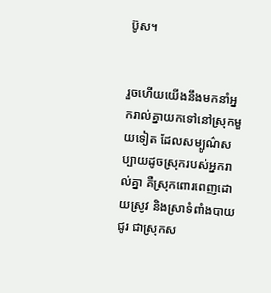ប៊ូស។


រួចហើយយើងនឹងមកនាំអ្នករាល់គ្នាយកទៅនៅស្រុកមួយទៀត ដែលសម្បូណ៌សប្បាយដូចស្រុករបស់អ្នករាល់គ្នា គឺស្រុកពោរ‌ពេញដោយស្រូវ និងស្រាទំពាំង‌បាយជូរ ជាស្រុកស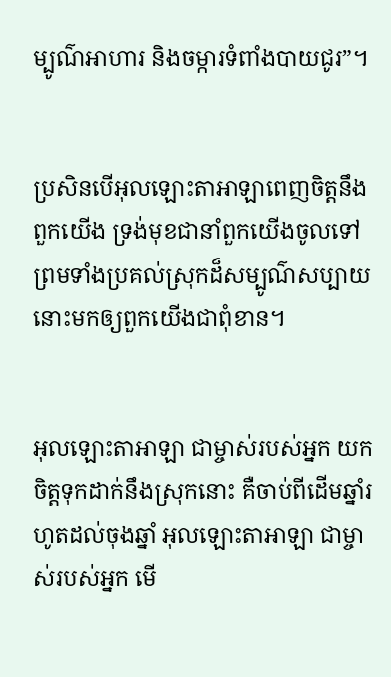ម្បូណ៌អាហារ និងចម្ការទំពាំង‌បាយជូរ”។


ប្រសិនបើអុលឡោះ‌តាអាឡាពេញចិត្តនឹងពួកយើង ទ្រង់មុខជានាំពួកយើងចូលទៅ ព្រមទាំងប្រគល់ស្រុកដ៏សម្បូណ៌សប្បាយនោះមកឲ្យពួកយើងជាពុំខាន។


អុលឡោះ‌តាអាឡា ជាម្ចាស់របស់អ្នក យកចិត្តទុកដាក់នឹងស្រុកនោះ គឺចាប់ពីដើមឆ្នាំរហូតដល់ចុងឆ្នាំ អុលឡោះ‌តាអាឡា ជាម្ចាស់របស់អ្នក មើ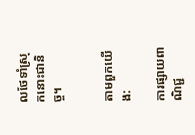លថែទាំស្រុកនោះជានិច្ច។


តាមពួកយើង:

ការផ្សាយពាណិជ្ជ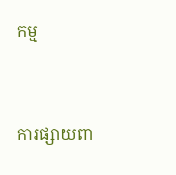កម្ម


ការផ្សាយពា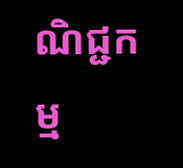ណិជ្ជកម្ម